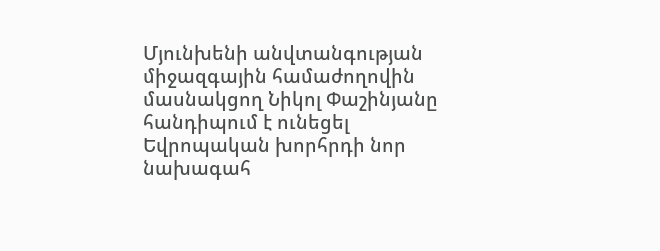Մյունխենի անվտանգության միջազգային համաժողովին մասնակցող Նիկոլ Փաշինյանը հանդիպում է ունեցել Եվրոպական խորհրդի նոր նախագահ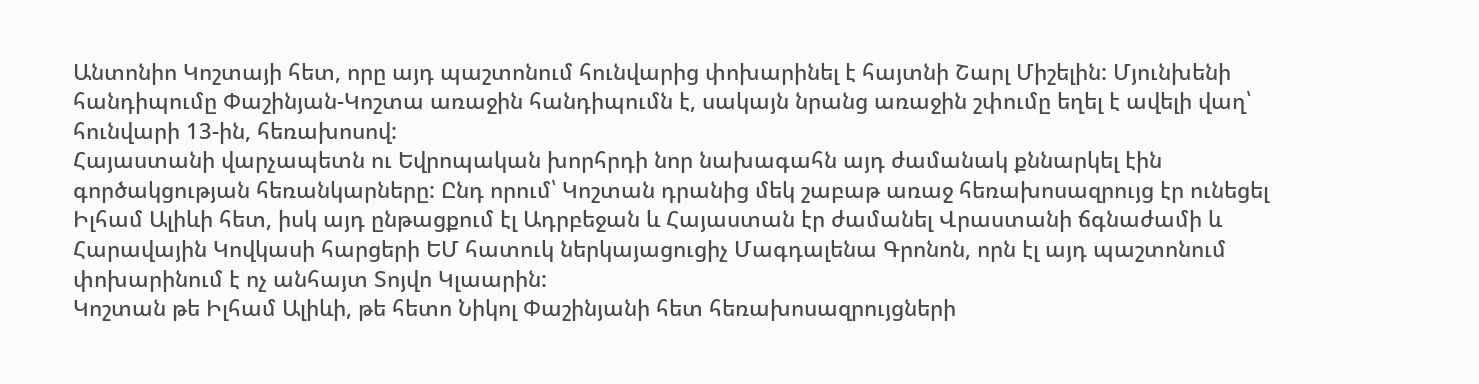Անտոնիո Կոշտայի հետ, որը այդ պաշտոնում հունվարից փոխարինել է հայտնի Շարլ Միշելին: Մյունխենի հանդիպումը Փաշինյան-Կոշտա առաջին հանդիպումն է, սակայն նրանց առաջին շփումը եղել է ավելի վաղ՝ հունվարի 13-ին, հեռախոսով:
Հայաստանի վարչապետն ու Եվրոպական խորհրդի նոր նախագահն այդ ժամանակ քննարկել էին գործակցության հեռանկարները: Ընդ որում՝ Կոշտան դրանից մեկ շաբաթ առաջ հեռախոսազրույց էր ունեցել Իլհամ Ալիևի հետ, իսկ այդ ընթացքում էլ Ադրբեջան և Հայաստան էր ժամանել Վրաստանի ճգնաժամի և Հարավային Կովկասի հարցերի ԵՄ հատուկ ներկայացուցիչ Մագդալենա Գրոնոն, որն էլ այդ պաշտոնում փոխարինում է ոչ անհայտ Տոյվո Կլաարին:
Կոշտան թե Իլհամ Ալիևի, թե հետո Նիկոլ Փաշինյանի հետ հեռախոսազրույցների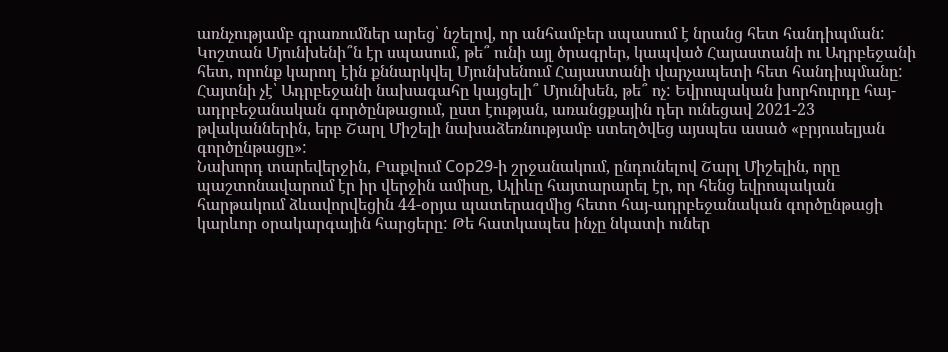առնչությամբ գրառումներ արեց՝ նշելով, որ անհամբեր սպասում է նրանց հետ հանդիպման: Կոշտան Մյունխենի՞ն էր սպասում, թե՞ ունի այլ ծրագրեր, կապված Հայաստանի ու Ադրբեջանի հետ, որոնք կարող էին քննարկվել Մյունխենում Հայաստանի վարչապետի հետ հանդիպմանը: Հայտնի չէ՝ Ադրբեջանի նախագահը կայցելի՞ Մյունխեն, թե՞ ոչ: Եվրոպական խորհուրդը հայ-ադրբեջանական գործընթացում, ըստ էության, առանցքային դեր ունեցավ 2021-23 թվականներին, երբ Շարլ Միշելի նախաձեռնությամբ ստեղծվեց այսպես ասած «բրյուսելյան գործընթացը»:
Նախորդ տարեվերջին, Բաքվում Cop29-ի շրջանակում, ընդունելով Շարլ Միշելին, որը պաշտոնավարում էր իր վերջին ամիսը, Ալիևը հայտարարել էր, որ հենց եվրոպական հարթակում ձևավորվեցին 44-օրյա պատերազմից հետո հայ-ադրբեջանական գործընթացի կարևոր օրակարգային հարցերը: Թե հատկապես ինչը նկատի ուներ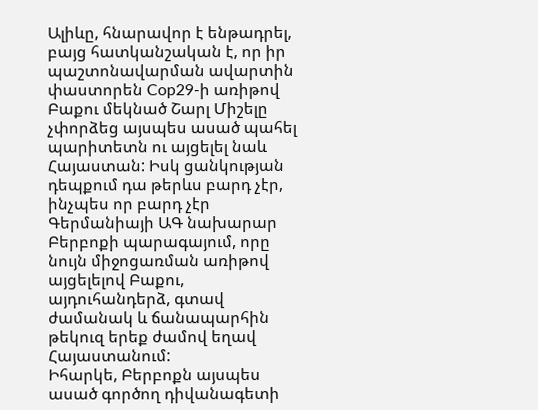Ալիևը, հնարավոր է ենթադրել, բայց հատկանշական է, որ իր պաշտոնավարման ավարտին փաստորեն Cop29-ի առիթով Բաքու մեկնած Շարլ Միշելը չփորձեց այսպես ասած պահել պարիտետն ու այցելել նաև Հայաստան: Իսկ ցանկության դեպքում դա թերևս բարդ չէր, ինչպես որ բարդ չէր Գերմանիայի ԱԳ նախարար Բերբոքի պարագայում, որը նույն միջոցառման առիթով այցելելով Բաքու, այդուհանդերձ, գտավ ժամանակ և ճանապարհին թեկուզ երեք ժամով եղավ Հայաստանում:
Իհարկե, Բերբոքն այսպես ասած գործող դիվանագետի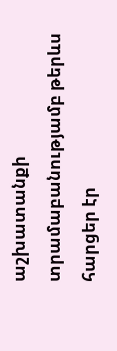աշխատանքի տրամաբանությամբ թերևս հարցեր էր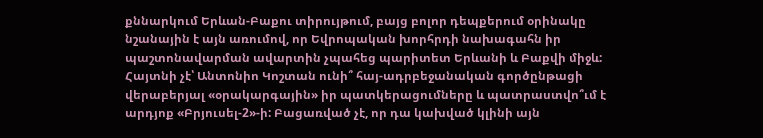քննարկում Երևան-Բաքու տիրույթում, բայց բոլոր դեպքերում օրինակը նշանային է այն առումով, որ Եվրոպական խորհրդի նախագահն իր պաշտոնավարման ավարտին չպահեց պարիտետ Երևանի և Բաքվի միջև: Հայտնի չէ՝ Անտոնիո Կոշտան ունի՞ հայ-ադրբեջանական գործընթացի վերաբերյալ «օրակարգային» իր պատկերացումները և պատրաստվո՞ւմ է արդյոք «Բրյուսել-2»-ի: Բացառված չէ, որ դա կախված կլինի այն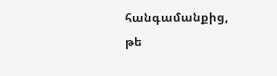հանգամանքից, թե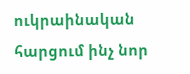ուկրաինական հարցում ինչ նոր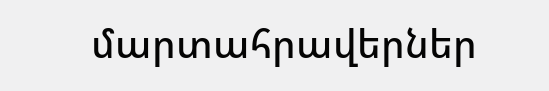մարտահրավերներ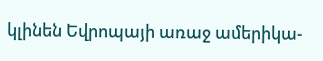կլինեն Եվրոպայի առաջ ամերիկա-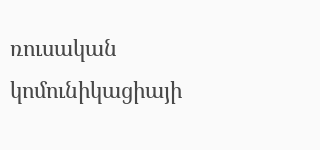ռուսական կոմունիկացիայի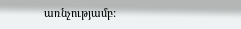առնչությամբ: